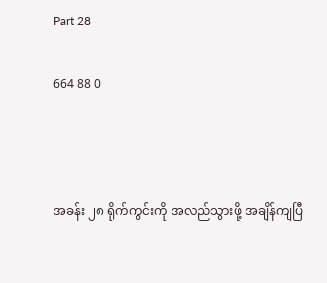Part 28

664 88 0



အခန်း ၂၈ ရိုက်ကွင်းကို အလည်သွားဖို့ အချိန်ကျပြီ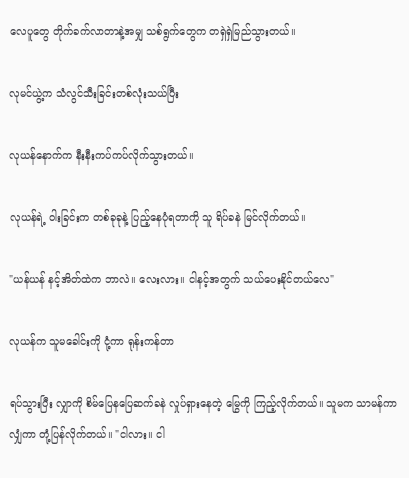လေပူတွေ တိုက်ခက်လာတာနဲ့အမျှ သစ်ရွက်တွေက တရှဲရှဲမြည်သွားတယ်။

လုမင်ယွဲ့က သံလွင်သီးခြင်းတစ်လုံးသယ်ပြီး

လုယန်နောက်က နီးနီးကပ်ကပ်လိုက်သွားတယ်။

လုယန်ရဲ့ ဝါးခြင်းက တစ်ခုခုနဲ့ ပြည့်နေပုံရတာကို သူ ရိပ်ခနဲ မြင်လိုက်တယ်။

"ယန်ယန် နင့်အိတ်ထဲက ဘာလဲ။ လေးလား။ ငါနင့်အတွက် သယ်ပေးနိုင်တယ်လေ"

လုယန်က သူမခေါင်းကို ငုံ့ကာ ရုန်းကန်တာ

ရပ်သွားပြီး လျှာကို စိမ်ပြေနပြေဆက်ခနဲ လှုပ်ရှားနေတဲ့ မြွေကို ကြည့်လိုက်တယ်။ သူမက သာမန်ကာလျှံကာ တုံ့ပြန်လိုက်တယ်။ "ငါလား။ ငါ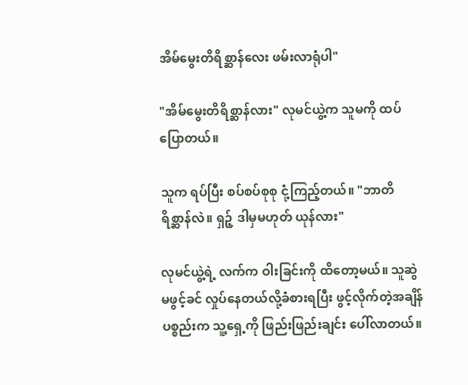အိမ်‌မွေးတိရိစ္ဆာန်လေး ဖမ်းလာရုံပါ"

"အိမ်မွေးတိရိစ္ဆာန်လား" လုမင်ယွဲ့က သူမကို ထပ်ပြောတယ်။

သူက ရပ်ပြီး စပ်စပ်စုစု ငုံ့ကြည့်တယ်။ "ဘာတိရိစ္ဆာန်လဲ။ ရှဉ့် ဒါမှမဟုတ် ယုန်လား"

လုမင်ယွဲ့ရဲ့ လက်က ဝါးခြင်းကို ထိတော့မယ်။ သူဆွဲမဖွင့်ခင် လှုပ်နေတယ်လို့ခံစားရပြီး ဖွင့်လိုက်တဲ့အချိန် ပစ္စည်းက သူ့ရှေ့ကို ဖြည်းဖြည်းချင်း ပေါ်လာတယ်။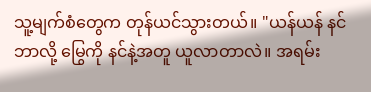သူ့မျက်စံတွေက တုန်ယင်သွားတယ်။ "ယန်ယန် နင်ဘာလို့ မြွေကို နင်နဲ့အတူ ယူလာတာလဲ။ အရမ်း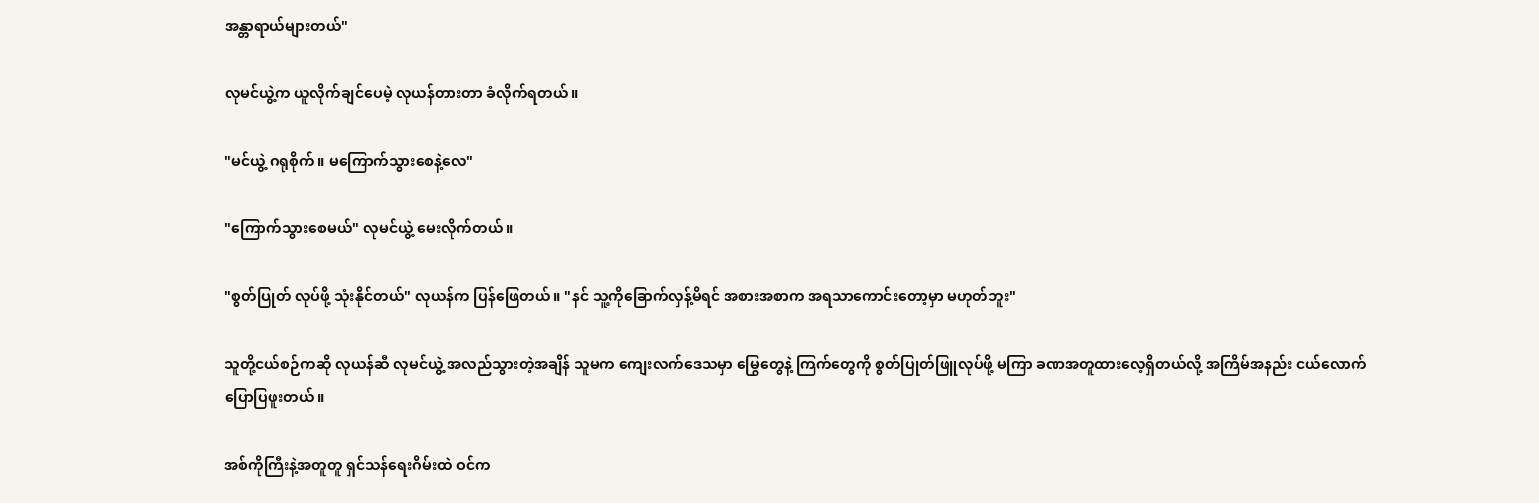အန္တာရာယ်များတယ်"

လုမင်ယွဲ့က ယူလိုက်ချင်ပေမဲ့ လုယန်တားတာ ခံလိုက်ရတယ်။

"မင်ယွဲ့ ဂရုစိုက်။ မကြောက်သွားစေနဲ့လေ"

"ကြောက်သွားစေမယ်" လုမင်ယွဲ့ မေးလိုက်တယ်။

"စွတ်ပြုတ် လုပ်ဖို့ သုံးနိုင်တယ်" လုယန်က ပြန်ဖြေတယ်။ "နင် သူ့ကိုခြောက်လှန့်မိရင် အစားအစာက အရသာကောင်းတော့မှာ မဟုတ်ဘူး"

သူတို့ငယ်စဉ်ကဆို လုယန်ဆီ လုမင်ယွဲ့ အလည်သွားတဲ့အချိန် သူမက ကျေးလက်ဒေသမှာ မြွေတွေနဲ့ ကြက်တွေကို စွတ်ပြုတ်ဖြူလုပ်ဖို့ မကြာ ခဏအတူထားလေ့ရှိတယ်လို့ အကြိမ်အနည်း ငယ်လောက် ပြောပြဖူးတယ်။

အစ်ကိုကြီးနဲ့အတူတူ ရှင်သန်ရေးဂိမ်းထဲ ဝင်က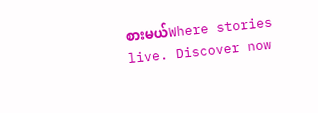စားမယ်Where stories live. Discover now